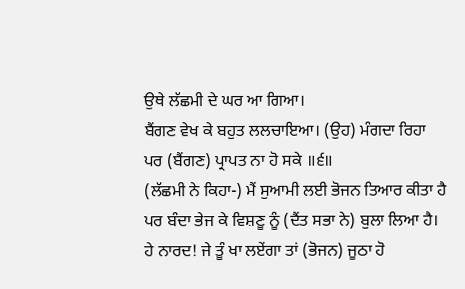ਉਥੇ ਲੱਛਮੀ ਦੇ ਘਰ ਆ ਗਿਆ।
ਬੈਂਗਣ ਵੇਖ ਕੇ ਬਹੁਤ ਲਲਚਾਇਆ। (ਉਹ) ਮੰਗਦਾ ਰਿਹਾ
ਪਰ (ਬੈਂਗਣ) ਪ੍ਰਾਪਤ ਨਾ ਹੋ ਸਕੇ ॥੬॥
(ਲੱਛਮੀ ਨੇ ਕਿਹਾ-) ਮੈਂ ਸੁਆਮੀ ਲਈ ਭੋਜਨ ਤਿਆਰ ਕੀਤਾ ਹੈ
ਪਰ ਬੰਦਾ ਭੇਜ ਕੇ ਵਿਸ਼ਣੂ ਨੂੰ (ਦੈਂਤ ਸਭਾ ਨੇ) ਬੁਲਾ ਲਿਆ ਹੈ।
ਹੇ ਨਾਰਦ! ਜੇ ਤੂੰ ਖਾ ਲਏਂਗਾ ਤਾਂ (ਭੋਜਨ) ਜੂਠਾ ਹੋ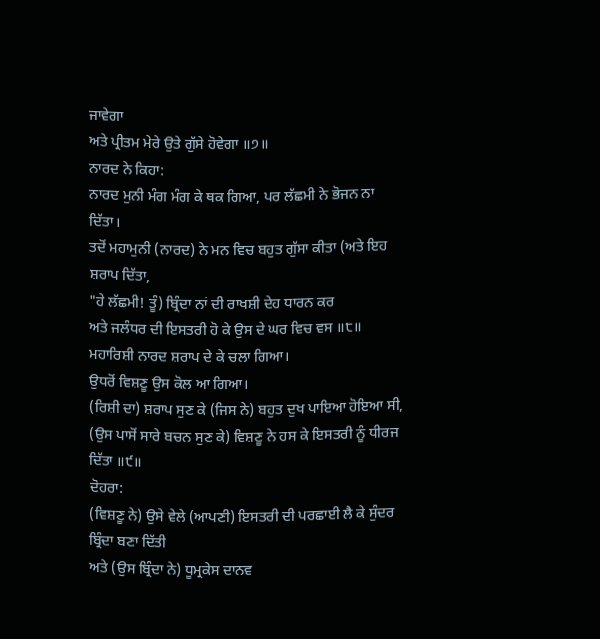ਜਾਵੇਗਾ
ਅਤੇ ਪ੍ਰੀਤਮ ਮੇਰੇ ਉਤੇ ਗੁੱਸੇ ਹੋਵੇਗਾ ॥੭॥
ਨਾਰਦ ਨੇ ਕਿਹਾ:
ਨਾਰਦ ਮੁਨੀ ਮੰਗ ਮੰਗ ਕੇ ਥਕ ਗਿਆ, ਪਰ ਲੱਛਮੀ ਨੇ ਭੋਜਨ ਨਾ ਦਿੱਤਾ।
ਤਦੋਂ ਮਹਾਮੁਨੀ (ਨਾਰਦ) ਨੇ ਮਨ ਵਿਚ ਬਹੁਤ ਗੁੱਸਾ ਕੀਤਾ (ਅਤੇ ਇਹ ਸ਼ਰਾਪ ਦਿੱਤਾ,
"ਹੇ ਲੱਛਮੀ! ਤੂੰ) ਬ੍ਰਿੰਦਾ ਨਾਂ ਦੀ ਰਾਖਸ਼ੀ ਦੇਹ ਧਾਰਨ ਕਰ
ਅਤੇ ਜਲੰਧਰ ਦੀ ਇਸਤਰੀ ਹੋ ਕੇ ਉਸ ਦੇ ਘਰ ਵਿਚ ਵਸ ॥੮॥
ਮਹਾਰਿਸ਼ੀ ਨਾਰਦ ਸ਼ਰਾਪ ਦੇ ਕੇ ਚਲਾ ਗਿਆ।
ਉਧਰੋਂ ਵਿਸ਼ਣੂ ਉਸ ਕੋਲ ਆ ਗਿਆ।
(ਰਿਸ਼ੀ ਦਾ) ਸ਼ਰਾਪ ਸੁਣ ਕੇ (ਜਿਸ ਨੇ) ਬਹੁਤ ਦੁਖ ਪਾਇਆ ਹੋਇਆ ਸੀ,
(ਉਸ ਪਾਸੋਂ ਸਾਰੇ ਬਚਨ ਸੁਣ ਕੇ) ਵਿਸ਼ਣੂ ਨੇ ਹਸ ਕੇ ਇਸਤਰੀ ਨੂੰ ਧੀਰਜ ਦਿੱਤਾ ॥੯॥
ਦੋਹਰਾ:
(ਵਿਸ਼ਣੂ ਨੇ) ਉਸੇ ਵੇਲੇ (ਆਪਣੀ) ਇਸਤਰੀ ਦੀ ਪਰਛਾਈ ਲੈ ਕੇ ਸੁੰਦਰ ਬ੍ਰਿੰਦਾ ਬਣਾ ਦਿੱਤੀ
ਅਤੇ (ਉਸ ਬ੍ਰਿੰਦਾ ਨੇ) ਧੂਮ੍ਰਕੇਸ ਦਾਨਵ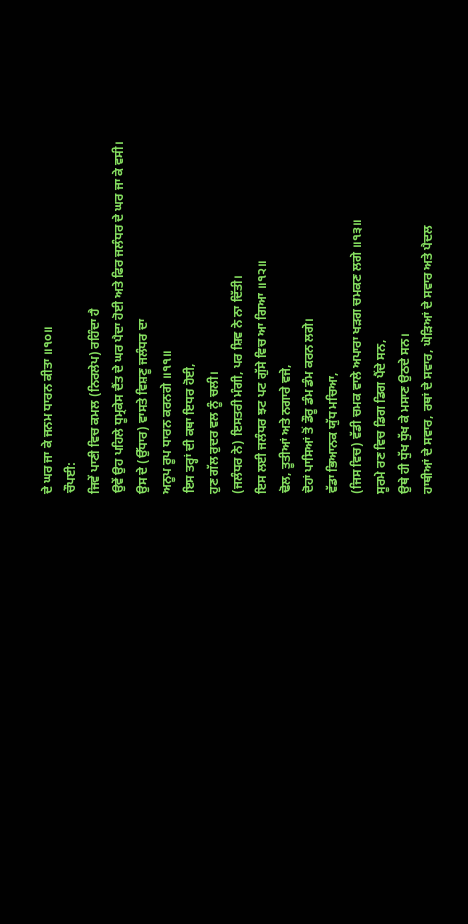ਦੇ ਘਰ ਜਾ ਕੇ ਜਨਮ ਧਾਰਨ ਕੀਤਾ ॥੧੦॥
ਚੌਪਈ:
ਜਿਵੇਂ ਪਾਣੀ ਵਿਚ ਕਮਲ (ਨਿਰਲੇਪ) ਰਹਿੰਦਾ ਹੈ
ਉਵੇਂ ਉਹ ਪਹਿਲੇ ਧੂਮ੍ਰਕੇਸ ਦੈਂਤ ਦੇ ਘਰ ਪੈਦਾ ਹੋਈ ਅਤੇ ਫਿਰ ਜਲੰਧਰ ਦੇ ਘਰ ਜਾ ਕੇ ਵਸੀ।
ਉਸ ਦੇ (ਉੱਧਾਰ) ਵਾਸਤੇ ਵਿਸ਼ਣੂ ਜਲੰਧਰ ਦਾ
ਅਨੂਪ ਰੂਪ ਧਾਰਨ ਕਰਨਗੇ ॥੧੧॥
ਇਸ ਤਰ੍ਹਾਂ ਦੀ ਕਥਾ ਇਧਰ ਹੋਈ,
ਹੁਣ ਗੱਲ ਰੁਦਰ ਵਲ ਨੂੰ ਚਲੀ।
(ਜਲੰਧਰ ਨੇ) ਇਸਤਰੀ ਮੰਗੀ, ਪਰ ਸ਼ਿਵ ਨੇ ਨਾ ਦਿੱਤੀ।
ਇਸ ਲਈ ਜਲੰਧਰ ਝਟ ਪਟ ਗੁੱਸੇ ਵਿਚ ਆ ਗਿਆ ॥੧੨॥
ਢੋਲ, ਤੂਤੀਆਂ ਅਤੇ ਨਗਾਰੇ ਵਜੇ,
ਦੋਹਾਂ ਪਾਸਿਆਂ ਤੋਂ ਡੌਰੂ ਡੰਮ ਡੰਮ ਕਰਨ ਲਗੇ।
ਵੱਡਾ ਭਿਆਨਕ ਯੁੱਧ ਮਚਿਆ,
(ਜਿਸ ਵਿਚ) ਵੱਡੀ ਚਮਕ ਵਾਲੇ ਅਪਾਰਾ ਖੜਗ ਚਮਕਣ ਲਗੇ ॥੧੩॥
ਸੂਰਮੇ ਰਣ ਵਿਚ ਡਿਗ ਡਿਗ ਪੈਂਦੇ ਸਨ,
ਉਥੇ ਹੀ ਧੁੱਖ ਧੁੱਖ ਕੇ ਮਸਾਣ ਉਠਦੇ ਸਨ।
ਹਾਥੀਆਂ ਦੇ ਸਵਾਰ, ਰਥਾਂ ਦੇ ਸਵਾਰ, ਘੋੜਿਆਂ ਦੇ ਸਵਾਰ ਅਤੇ ਪੈਦਲ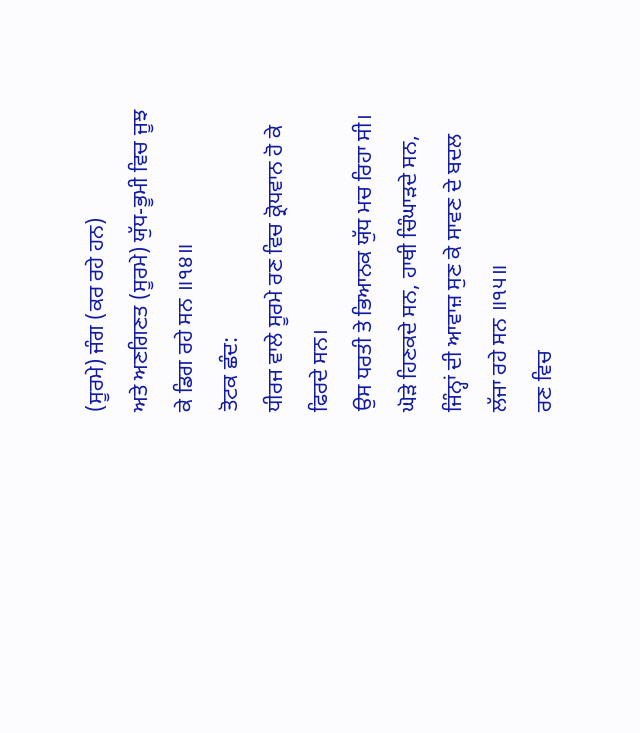(ਸੂਰਮੇ) ਜੰਗ (ਕਰ ਰਹੇ ਹਨ)
ਅਤੇ ਅਣਗਿਣਤ (ਸੂਰਮੇ) ਯੁੱਧ-ਭੂਮੀ ਵਿਚ ਜੂਝ ਕੇ ਡਿਗ ਰਹੇ ਸਨ ॥੧੪॥
ਤੋਟਕ ਛੰਦ:
ਧੀਰਜ ਵਾਲੇ ਸੂਰਮੇ ਰਣ ਵਿਚ ਕ੍ਰੋਧਵਾਨ ਹੋ ਕੇ ਫਿਰਦੇ ਸਨ।
ਉਸ ਧਰਤੀ ਤੇ ਭਿਆਨਕ ਯੁੱਧ ਮਚ ਰਿਹਾ ਸੀ।
ਘੋੜੇ ਹਿਣਕਦੇ ਸਨ, ਹਾਥੀ ਚਿੰਘਾੜਦੇ ਸਨ,
ਜਿੰਨ੍ਹਾਂ ਦੀ ਆਵਾਜ਼ ਸੁਣ ਕੇ ਸਾਵਣ ਦੇ ਬਦਲ ਲੱਜਾ ਰਹੇ ਸਨ ॥੧੫॥
ਰਣ ਵਿਚ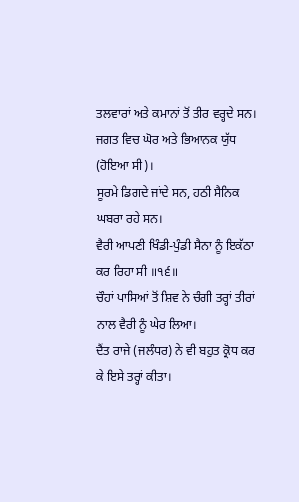ਤਲਵਾਰਾਂ ਅਤੇ ਕਮਾਨਾਂ ਤੋਂ ਤੀਰ ਵਰ੍ਹਦੇ ਸਨ।
ਜਗਤ ਵਿਚ ਘੋਰ ਅਤੇ ਭਿਆਨਕ ਯੁੱਧ (ਹੋਇਆ ਸੀ)।
ਸੂਰਮੇ ਡਿਗਦੇ ਜਾਂਦੇ ਸਨ, ਹਠੀ ਸੈਨਿਕ ਘਬਰਾ ਰਹੇ ਸਨ।
ਵੈਰੀ ਆਪਣੀ ਖਿੰਡੀ-ਪੁੰਡੀ ਸੈਨਾ ਨੂੰ ਇਕੱਠਾ ਕਰ ਰਿਹਾ ਸੀ ॥੧੬॥
ਚੌਹਾਂ ਪਾਸਿਆਂ ਤੋਂ ਸ਼ਿਵ ਨੇ ਚੰਗੀ ਤਰ੍ਹਾਂ ਤੀਰਾਂ ਨਾਲ ਵੈਰੀ ਨੂੰ ਘੇਰ ਲਿਆ।
ਦੈਂਤ ਰਾਜੇ (ਜਲੰਧਰ) ਨੇ ਵੀ ਬਹੁਤ ਕ੍ਰੋਧ ਕਰ ਕੇ ਇਸੇ ਤਰ੍ਹਾਂ ਕੀਤਾ।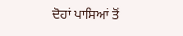ਦੋਹਾਂ ਪਾਸਿਆਂ ਤੋਂ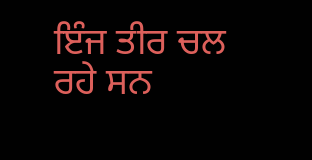ਇੰਜ ਤੀਰ ਚਲ ਰਹੇ ਸਨ